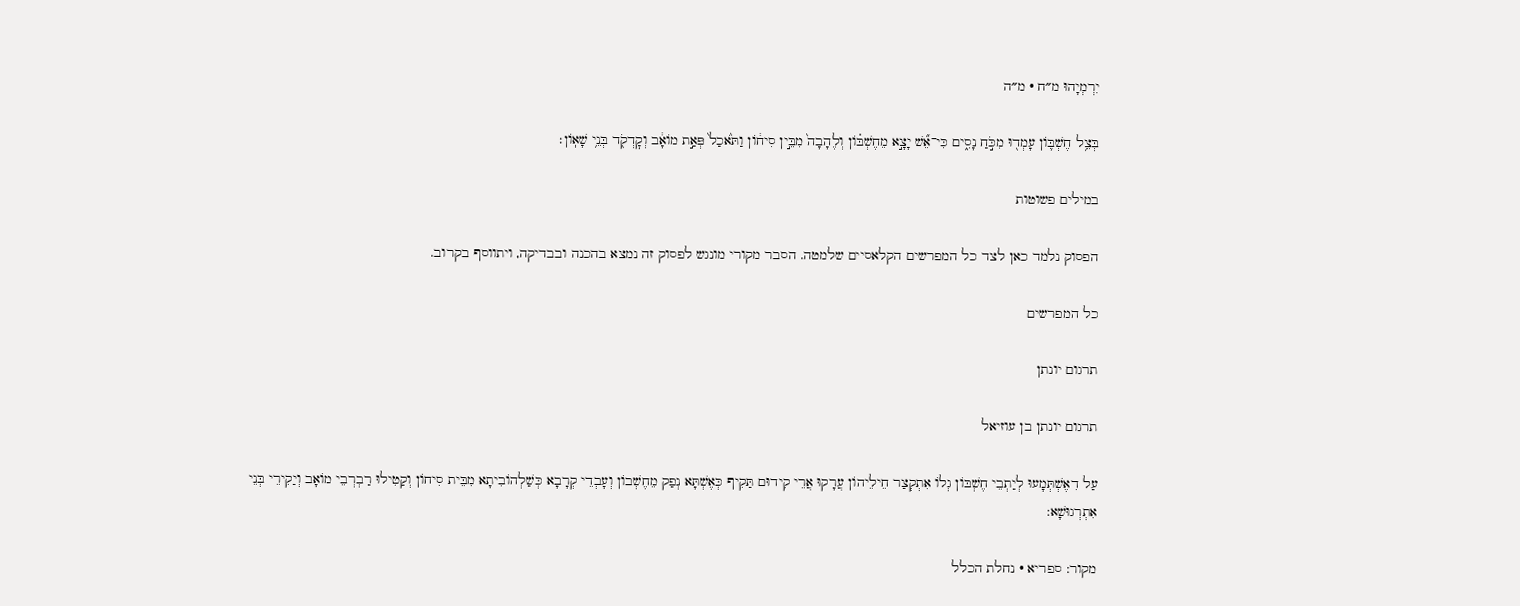יִרְמְיָהוּ מ״ח · מ״ה

בְּצֵ֥ל חֶשְׁבּ֛וֹן עָמְד֖וּ מִכֹּ֣חַ נָסִ֑ים כִּי־אֵ֞שׁ יָצָ֣א מֵחֶשְׁבּ֗וֹן וְלֶהָבָה֙ מִבֵּ֣ין סִיח֔וֹן וַתֹּ֙אכַל֙ פְּאַ֣ת מוֹאָ֔ב וְקׇדְקֹ֖ד בְּנֵ֥י שָׁאֽוֹן׃

במילים פשוטות

הפסוק נלמד כאן לצד כל המפרשים הקלאסיים שלמטה. הסבר מקורי מונגש לפסוק זה נמצא בהכנה ובבדיקה, ויתווסף בקרוב.

כל המפרשים

תרגום יונתן

תרגום יונתן בן עוזיאל

עַל דִאֶשְׁתְּמָעוּ לְיַתְבֵי חֶשְׁבּוֹן גְלוֹ אִתְקְצַר חֵילֵיהוֹן עֲרָקוּ אֲרֵי קִידוּם תַּקִיף כְּאֶשְׁתָּא נְפַק מֵחֶשְׁבוֹן וְעָבְדֵי קְרָבָא כְּשַׁלְהוֹבִיתָא מִבֵּית סִיחוֹן וְקַטִילוּ רַבְרְבֵי מוֹאָב וְיַקִירֵי בְּנֵי אִתְרְגוּשָׁא:

מקור: ספריא · נחלת הכלל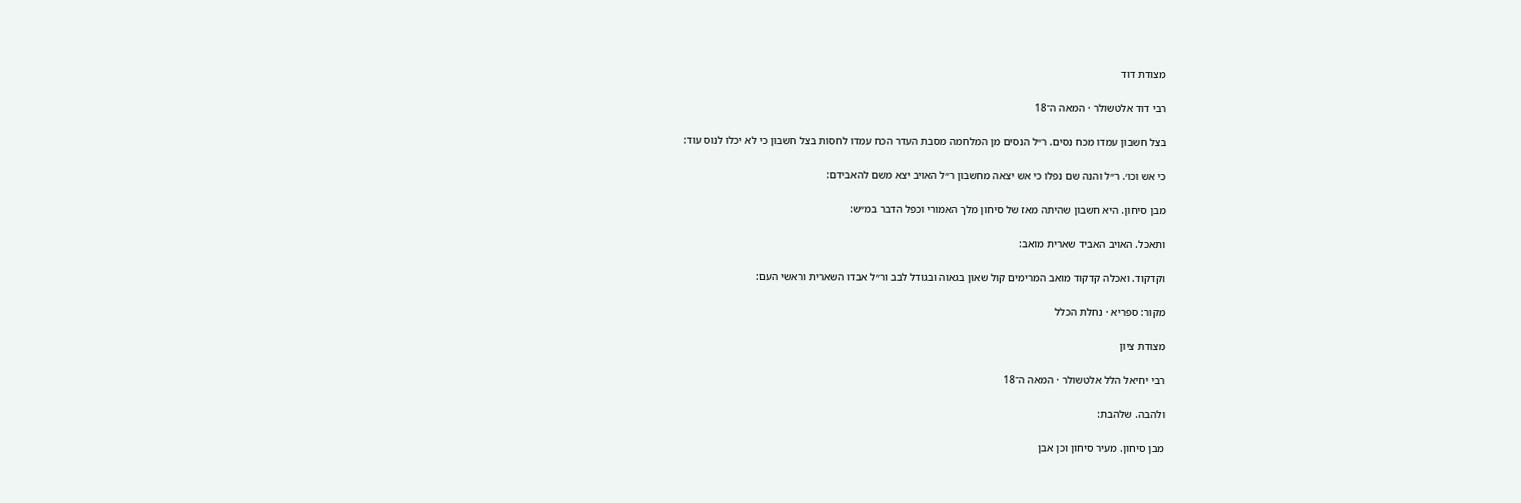מצודת דוד

רבי דוד אלטשולר · המאה ה־18

בצל חשבון עמדו מכח נסים. ר״ל הנסים מן המלחמה מסבת העדר הכח עמדו לחסות בצל חשבון כי לא יכלו לנוס עוד:

כי אש וכו׳. ר״ל והנה שם נפלו כי אש יצאה מחשבון ר״ל האויב יצא משם להאבידם:

מבן סיחון. היא חשבון שהיתה מאז של סיחון מלך האמורי וכפל הדבר במ״ש:

ותאכל. האויב האביד שארית מואב:

וקדקוד. ואכלה קדקוד מואב המרימים קול שאון בגאוה ובגודל לבב ור״ל אבדו השארית וראשי העם:

מקור: ספריא · נחלת הכלל

מצודת ציון

רבי יחיאל הלל אלטשולר · המאה ה־18

ולהבה. שלהבת:

מבן סיחון. מעיר סיחון וכן אבן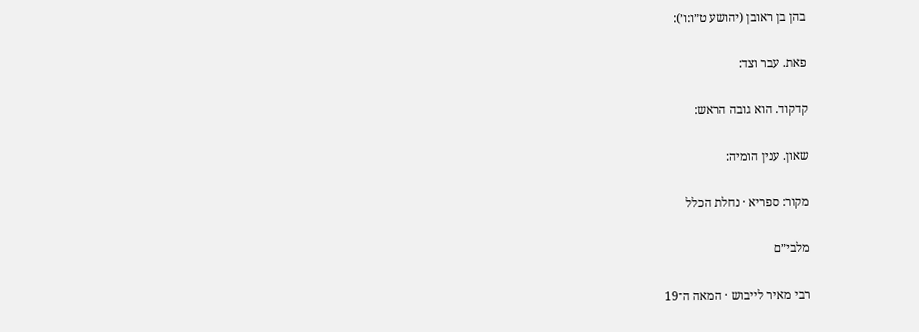בהן בן ראובן (יהושע ט״ו:ו׳):

פאת. עבר וצד:

קדקוד. הוא גובה הראש:

שאון. ענין הומיה:

מקור: ספריא · נחלת הכלל

מלבי״ם

רבי מאיר לייבוש · המאה ה־19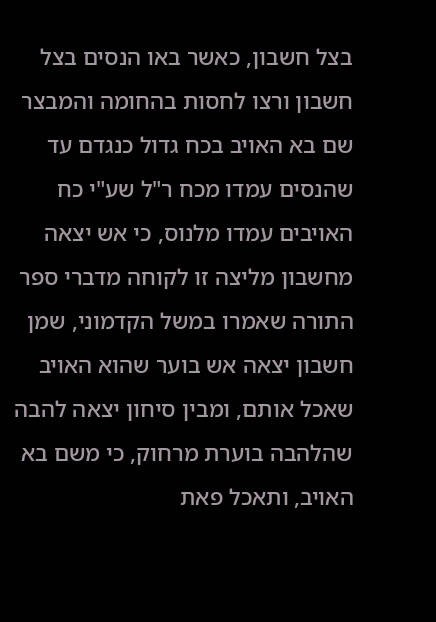בצל חשבון, כאשר באו הנסים בצל חשבון ורצו לחסות בהחומה והמבצר שם בא האויב בכח גדול כנגדם עד שהנסים עמדו מכח ר"ל שע"י כח האויבים עמדו מלנוס, כי אש יצאה מחשבון מליצה זו לקוחה מדברי ספר התורה שאמרו במשל הקדמוני, שמן חשבון יצאה אש בוער שהוא האויב שאכל אותם, ומבין סיחון יצאה להבה שהלהבה בוערת מרחוק, כי משם בא האויב, ותאכל פאת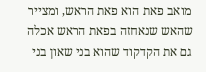מואב פאת הוא פאת הראש, ומצייר שהאש שנאחזה בפאת הראש אכלה גם את הקדקוד שהוא בני שאון בני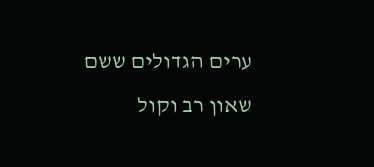ערים הגדולים ששם שאון רב וקול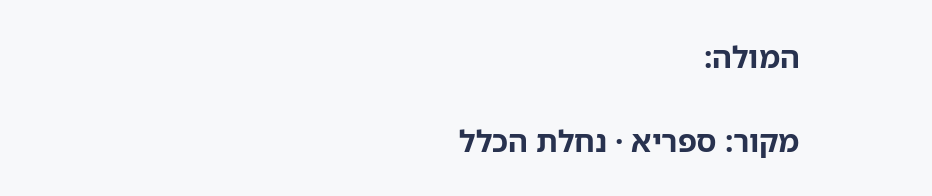המולה:

מקור: ספריא · נחלת הכלל